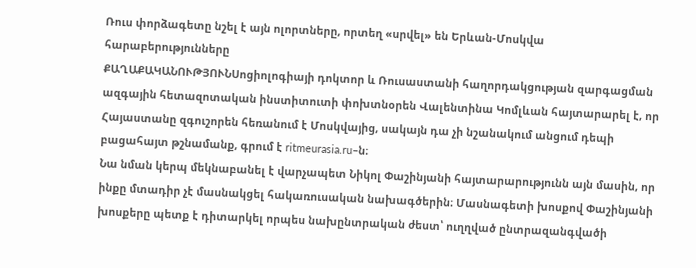Ռուս փորձագետը նշել է այն ոլորտները, որտեղ «սրվել» են Երևան-Մոսկվա հարաբերությունները
ՔԱՂԱՔԱԿԱՆՈՒԹՅՈՒՆՍոցիոլոգիայի դոկտոր և Ռուսաստանի հաղորդակցության զարգացման ազգային հետազոտական ինստիտուտի փոխտնօրեն Վալենտինա Կոմլևան հայտարարել է, որ Հայաստանը զգուշորեն հեռանում է Մոսկվայից, սակայն դա չի նշանակում անցում դեպի բացահայտ թշնամանք, գրում է ritmeurasia.ru–ն։
Նա նման կերպ մեկնաբանել է վարչապետ Նիկոլ Փաշինյանի հայտարարությունն այն մասին, որ ինքը մտադիր չէ մասնակցել հակառուսական նախագծերին։ Մասնագետի խոսքով Փաշինյանի խոսքերը պետք է դիտարկել որպես նախընտրական ժեստ՝ ուղղված ընտրազանգվածի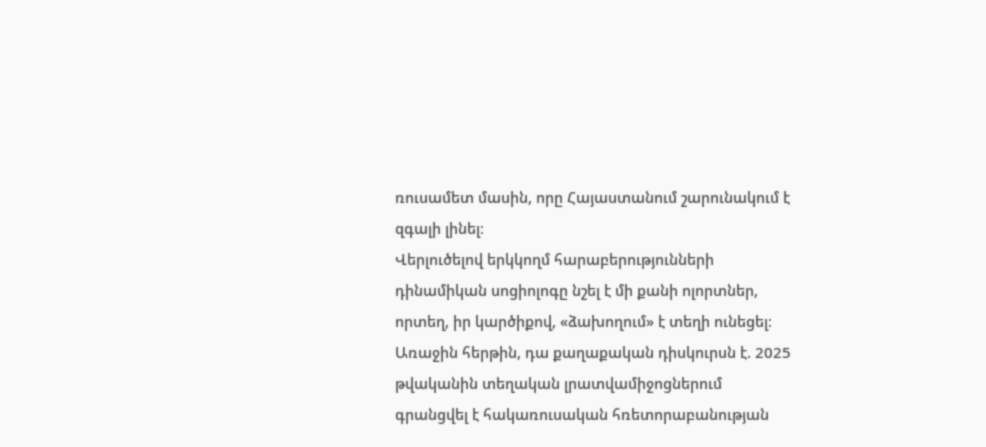ռուսամետ մասին, որը Հայաստանում շարունակում է զգալի լինել։
Վերլուծելով երկկողմ հարաբերությունների դինամիկան սոցիոլոգը նշել է մի քանի ոլորտներ, որտեղ, իր կարծիքով, «ձախողում» է տեղի ունեցել։ Առաջին հերթին, դա քաղաքական դիսկուրսն է. 2025 թվականին տեղական լրատվամիջոցներում գրանցվել է հակառուսական հռետորաբանության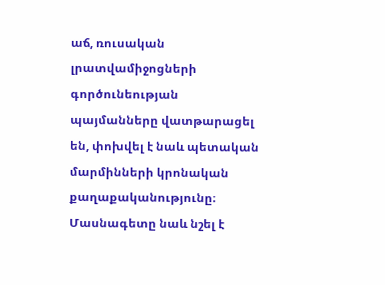աճ, ռուսական լրատվամիջոցների գործունեության պայմանները վատթարացել են, փոխվել է նաև պետական մարմինների կրոնական քաղաքականությունը։ Մասնագետը նաև նշել է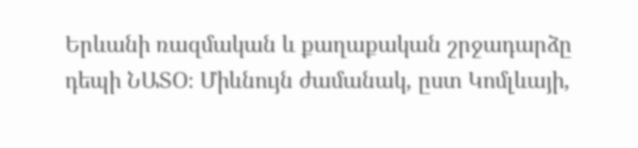Երևանի ռազմական և քաղաքական շրջադարձը դեպի ՆԱՏՕ։ Միևնույն ժամանակ, ըստ Կոմլևայի,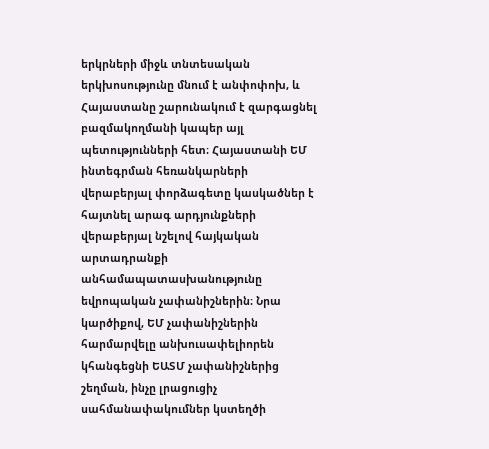երկրների միջև տնտեսական երկխոսությունը մնում է անփոփոխ, և Հայաստանը շարունակում է զարգացնել բազմակողմանի կապեր այլ պետությունների հետ։ Հայաստանի ԵՄ ինտեգրման հեռանկարների վերաբերյալ փորձագետը կասկածներ է հայտնել արագ արդյունքների վերաբերյալ նշելով հայկական արտադրանքի անհամապատասխանությունը եվրոպական չափանիշներին։ Նրա կարծիքով, ԵՄ չափանիշներին հարմարվելը անխուսափելիորեն կհանգեցնի ԵԱՏՄ չափանիշներից շեղման, ինչը լրացուցիչ սահմանափակումներ կստեղծի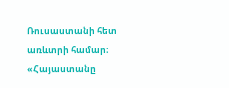Ռուսաստանի հետ առևտրի համար։
«Հայաստանը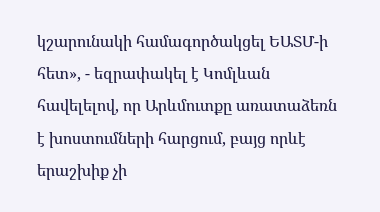կշարունակի համագործակցել ԵԱՏՄ-ի հետ», - եզրափակել է Կոմլևան հավելելով, որ Արևմուտքը առատաձեռն է խոստումների հարցում, բայց որևէ երաշխիք չի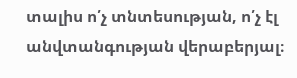տալիս ո՛չ տնտեսության, ո՛չ էլ անվտանգության վերաբերյալ։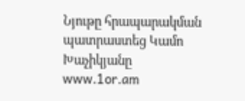Նյութը հրապարակման պատրաստեց Կամո Խաչիկյանը
www.1or.am